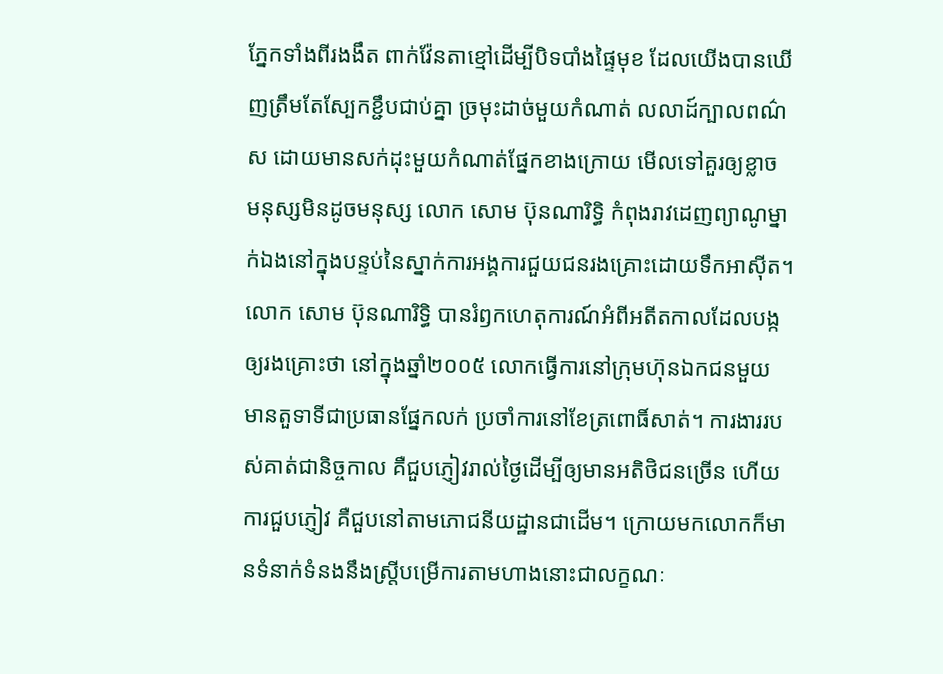ភ្នែកទាំងពីរងងឹត ពាក់វ៉ែនតាខ្មៅដើម្បីបិទបាំងផ្ទៃមុខ ដែលយើងបានឃើញត្រឹមតែស្បែកខ្ជឹបជាប់គ្នា ច្រមុះដាច់មួយកំណាត់ លលាដ៍ក្បាលពណ៌ស ដោយមានសក់ដុះមួយកំណាត់ផ្នែកខាងក្រោយ មើលទៅគួរឲ្យខ្លាច មនុស្សមិនដូចមនុស្ស លោក សោម ប៊ុនណារិទ្ធិ កំពុងរាវដេញព្យាណូម្នាក់ឯងនៅក្នុងបន្ទប់នៃស្នាក់ការអង្គការជួយជនរងគ្រោះដោយទឹកអាស៊ីត។
លោក សោម ប៊ុនណារិទ្ធិ បានរំឭកហេតុការណ៍អំពីអតីតកាលដែលបង្កឲ្យរងគ្រោះថា នៅក្នុងឆ្នាំ២០០៥ លោកធ្វើការនៅក្រុមហ៊ុនឯកជនមួយ មានតួទាទីជាប្រធានផ្នែកលក់ ប្រចាំការនៅខែត្រពោធិ៍សាត់។ ការងាររបស់គាត់ជានិច្ចកាល គឺជួបភ្ញៀវរាល់ថ្ងៃដើម្បីឲ្យមានអតិថិជនច្រើន ហើយការជួបភ្ញៀវ គឺជួបនៅតាមភោជនីយដ្ឋានជាដើម។ ក្រោយមកលោកក៏មានទំនាក់ទំនងនឹងស្ត្រីបម្រើការតាមហាងនោះជាលក្ខណៈ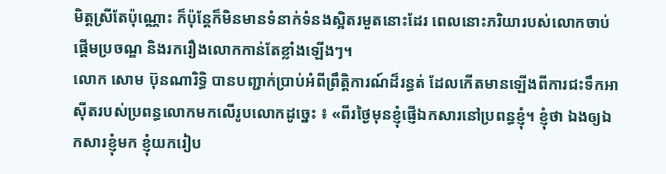មិត្តស្រីតែប៉ុណ្ណោះ ក៏ប៉ុន្តែក៏មិនមានទំនាក់ទំនងស្អិតរមួតនោះដែរ ពេលនោះភរិយារបស់លោកចាប់ផ្តើមប្រចណ្ឌ និងរករឿងលោកកាន់តែខ្លាំងឡើងៗ។
លោក សោម ប៊ុនណារិទ្ធិ បានបញ្ជាក់ប្រាប់អំពីព្រឹត្តិការណ៍ដ៏រន្ធត់ ដែលកើតមានឡើងពីការជះទឹកអាស៊ីតរបស់ប្រពន្ធលោកមកលើរូបលោកដូច្នេះ ៖ «ពីរថ្ងៃមុនខ្ញុំផ្ញើឯកសារនៅប្រពន្ធខ្ញុំ។ ខ្ញុំថា ឯងឲ្យឯកសារខ្ញុំមក ខ្ញុំយករៀប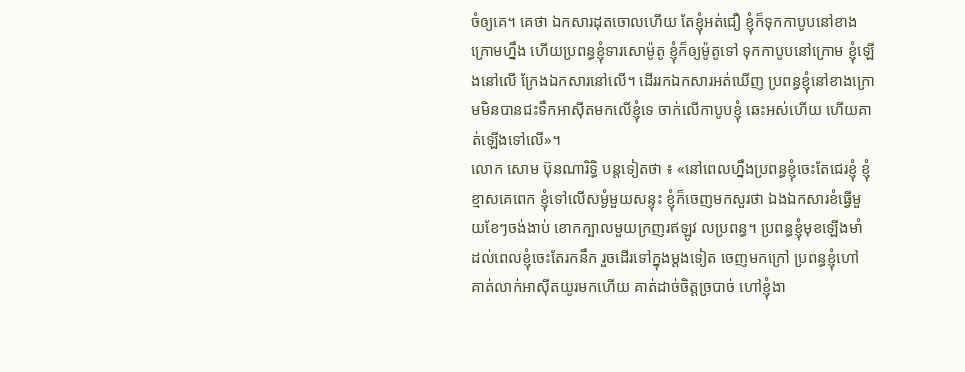ចំឲ្យគេ។ គេថា ឯកសារដុតចោលហើយ តែខ្ញុំអត់ជឿ ខ្ញុំក៏ទុកកាបូបនៅខាងក្រោមហ្នឹង ហើយប្រពន្ធខ្ញុំទារសោម៉ូតូ ខ្ញុំក៏ឲ្យម៉ូតូទៅ ទុកកាបូបនៅក្រោម ខ្ញុំឡើងនៅលើ ក្រែងឯកសារនៅលើ។ ដើររកឯកសារអត់ឃើញ ប្រពន្ធខ្ញុំនៅខាងក្រោមមិនបានជះទឹកអាស៊ីតមកលើខ្ញុំទេ ចាក់លើកាបូបខ្ញុំ ឆេះអស់ហើយ ហើយគាត់ឡើងទៅលើ»។
លោក សោម ប៊ុនណារិទ្ធិ បន្តទៀតថា ៖ «នៅពេលហ្នឹងប្រពន្ធខ្ញុំចេះតែជេរខ្ញុំ ខ្ញុំខ្មាសគេពេក ខ្ញុំទៅលើសម្ងំមួយសន្ទុះ ខ្ញុំក៏ចេញមកសួរថា ឯងឯកសារខំធ្វើមួយខែៗចង់ងាប់ ខោកក្បាលមួយក្រញរឥឡូវ លប្រពន្ធ។ ប្រពន្ធខ្ញុំមុខឡើងមាំ ដល់ពេលខ្ញុំចេះតែរកនឹក រួចដើរទៅក្នុងម្ដងទៀត ចេញមកក្រៅ ប្រពន្ធខ្ញុំហៅ គាត់លាក់អាស៊ីតយូរមកហើយ គាត់ដាច់ចិត្តច្របាច់ ហៅខ្ញុំងា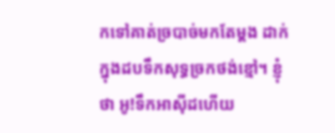កទៅគាត់ច្របាច់មកតែម្ដង ដាក់ក្នុងដបទឹកសុទ្ធច្រកថង់ខ្មៅ។ ខ្ញុំថា អូ!ទឹកអាស៊ីដហើយ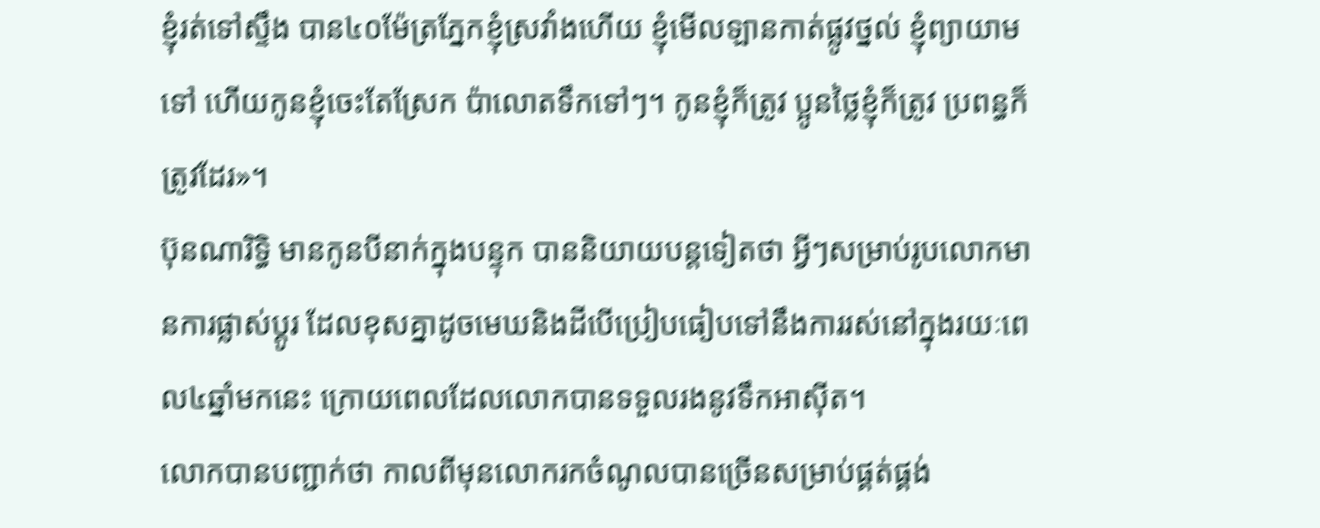ខ្ញុំរត់ទៅស្ទឹង បាន៤០ម៉ែត្រភ្នែកខ្ញុំស្រវាំងហើយ ខ្ញុំមើលឡានកាត់ផ្លូវថ្នល់ ខ្ញុំព្យាយាមទៅ ហើយកូនខ្ញុំចេះតែស្រែក ប៉ាលោតទឹកទៅៗ។ កូនខ្ញុំក៏ត្រូវ ប្អូនថ្លៃខ្ញុំក៏ត្រូវ ប្រពន្ធក៏ត្រូវដែរ»។
ប៊ុនណារិទ្ធិ មានកូនបីនាក់ក្នុងបន្ទុក បាននិយាយបន្តទៀតថា អ្វីៗសម្រាប់រូបលោកមានការផ្លាស់ប្តូរ ដែលខុសគ្នាដូចមេឃនិងដីបើប្រៀបធៀបទៅនឹងការរស់នៅក្នុងរយៈពេល៤ឆ្នាំមកនេះ ក្រោយពេលដែលលោកបានទទួលរងនូវទឹកអាស៊ីត។
លោកបានបញ្ជាក់ថា កាលពីមុនលោករកចំណូលបានច្រើនសម្រាប់ផ្គត់ផ្គង់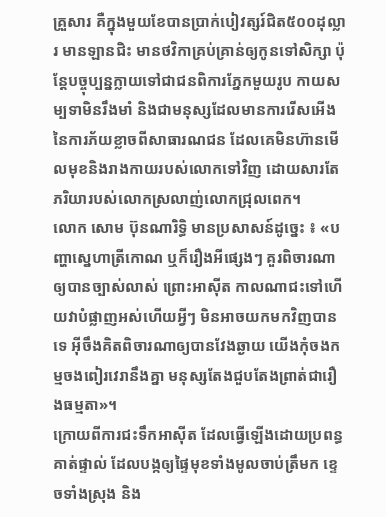គ្រួសារ គឺក្នុងមួយខែបានប្រាក់បៀវត្សរ៍ជិត៥០០ដុល្លារ មានឡានជិះ មានថវិកាគ្រប់គ្រាន់ឲ្យកូនទៅសិក្សា ប៉ុន្តែបច្ចុប្បន្នក្លាយទៅជាជនពិការភ្នែកមួយរូប កាយសម្បទាមិនរឹងមាំ និងជាមនុស្សដែលមានការរើសអើងនៃការភ័យខ្លាចពីសាធារណជន ដែលគេមិនហ៊ានមើលមុខនិងរាងកាយរបស់លោកទៅវិញ ដោយសារតែភរិយារបស់លោកស្រលាញ់លោកជ្រុលពេក។
លោក សោម ប៊ុនណារិទ្ធិ មានប្រសាសន៍ដូច្នេះ ៖ «បញ្ហាស្នេហាត្រីកោណ ឬក៏រឿងអីផ្សេងៗ គួរពិចារណាឲ្យបានច្បាស់លាស់ ព្រោះអាស៊ីត កាលណាជះទៅហើយវាបំផ្លាញអស់ហើយអ្វីៗ មិនអាចយកមកវិញបានទេ អ៊ីចឹងគិតពិចារណាឲ្យបានវែងឆ្ងាយ យើងកុំចងកម្មចងពៀរវេរានឹងគ្នា មនុស្សតែងជួបតែងព្រាត់ជារឿងធម្មតា»។
ក្រោយពីការជះទឹកអាស៊ីត ដែលធ្វើឡើងដោយប្រពន្ធគាត់ផ្ទាល់ ដែលបង្កឲ្យផ្ទៃមុខទាំងមូលចាប់ត្រឹមក ខ្ទេចទាំងស្រុង និង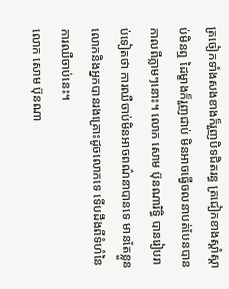ត្រចៀកទាំងសងខាងក៏រួញបិទជិតរន្ធ ត្រជៀកខាងស្តាំស្តាប់មិនឮ ដៃម្ខាងក៏រួញជាប់ មិនអាចធ្វើចលនាបត់បែនបាន កាលពីភ្លាមៗនោះ។ លោក សោម ប៊ុនណារិទ្ធិ បានរៀបរាប់ទៀតថា ការឈឺចាប់មិនអាចពណ៌នាបានទេ មានតែខ្លួនលោកនិងអ្នកបានរងគ្រោះដូចលោកទេ ទើបដឹងពីទំហំនៃការឈឺចាប់នេះ។
លោក សោម ប៊ុនណា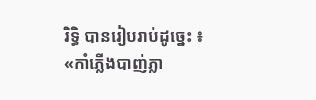រិទ្ធិ បានរៀបរាប់ដូច្នេះ ៖ «កាំភ្លើងបាញ់ភ្លា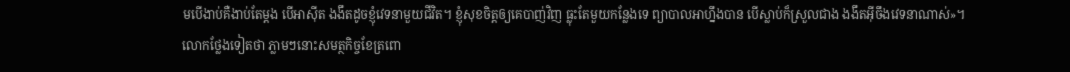មបើងាប់គឺងាប់តែម្ដង បើអាស៊ីត ងងឹតដូចខ្ញុំវេទនាមួយជីវិត។ ខ្ញុំសុខចិត្តឲ្យគេបាញ់វិញ ធ្លុះតែមួយកន្លែងទេ ព្យាបាលអាហ្នឹងបាន បើស្លាប់ក៏ស្រួលជាង ងងឹតអ៊ីចឹងវេទនាណាស់»។
លោកថ្លែងទៀតថា ភ្លាមៗនោះសមត្ថកិច្ចខែត្រពោ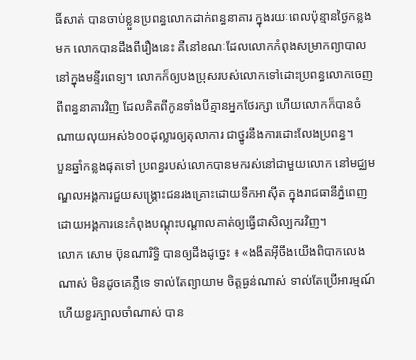ធិ៍សាត់ បានចាប់ខ្លួនប្រពន្ធលោកដាក់ពន្ធនាគារ ក្នុងរយៈពេលប៉ុន្មានថ្ងៃកន្លងមក លោកបានដឹងពីរឿងនេះ គឺនៅខណៈដែលលោកកំពុងសម្រាកព្យាបាលនៅក្នុងមន្ទីរពេទ្យ។ លោកក៏ឲ្យបងប្រុសរបស់លោកទៅដោះប្រពន្ធលោកចេញពីពន្ធនាគារវិញ ដែលគិតពីកូនទាំងបីគ្មានអ្នកថែរក្សា ហើយលោកក៏បានចំណាយលុយអស់៦០០ដុល្លារឲ្យតុលាការ ជាថ្នូរនឹងការដោះលែងប្រពន្ធ។
បួនឆ្នាំកន្លងផុតទៅ ប្រពន្ធរបស់លោកបានមករស់នៅជាមួយលោក នៅមជ្ឈមណ្ឌលអង្គការជួយសង្គ្រោះជនរងគ្រោះដោយទឹកអាស៊ីត ក្នុងរាជធានីភ្នំពេញ ដោយអង្គការនេះកំពុងបណ្តុះបណ្តាលគាត់ឲ្យធ្វើជាសិល្បករវិញ។
លោក សោម ប៊ុនណារិទ្ធិ បានឲ្យដឹងដូច្នេះ ៖ «ងងឹតអ៊ីចឹងយើងពិបាកលេងណាស់ មិនដូចគេភ្លឺទេ ទាល់តែព្យាយាម ចិត្តធ្ងន់ណាស់ ទាល់តែប្រើអារម្មណ៍ ហើយខួរក្បាលចាំណាស់ បាន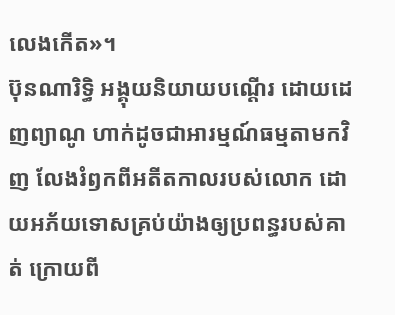លេងកើត»។
ប៊ុនណារិទ្ធិ អង្គុយនិយាយបណ្តើរ ដោយដេញព្យាណូ ហាក់ដូចជាអារម្មណ៍ធម្មតាមកវិញ លែងរំឭកពីអតីតកាលរបស់លោក ដោយអភ័យទោសគ្រប់យ៉ាងឲ្យប្រពន្ធរបស់គាត់ ក្រោយពី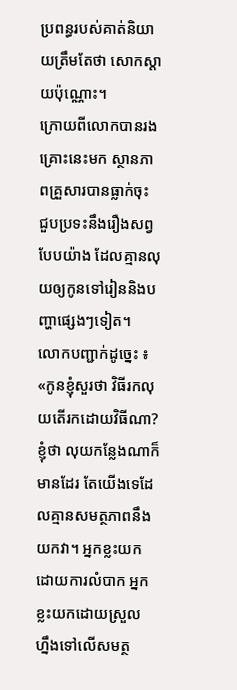ប្រពន្ធរបស់គាត់និយាយត្រឹមតែថា សោកស្តាយប៉ុណ្ណោះ។
ក្រោយពីលោកបានរងគ្រោះនេះមក ស្ថានភាពគ្រួសារបានធ្លាក់ចុះ ជួបប្រទះនឹងរឿងសព្វបែបយ៉ាង ដែលគ្មានលុយឲ្យកូនទៅរៀននិងបញ្ហាផ្សេងៗទៀត។
លោកបញ្ជាក់ដូច្នេះ ៖ «កូនខ្ញុំសួរថា វិធីរកលុយតើរកដោយវិធីណា? ខ្ញុំថា លុយកន្លែងណាក៏មានដែរ តែយើងទេដែលគ្មានសមត្ថភាពនឹងយកវា។ អ្នកខ្លះយកដោយការលំបាក អ្នកខ្លះយកដោយស្រួល ហ្នឹងទៅលើសមត្ថ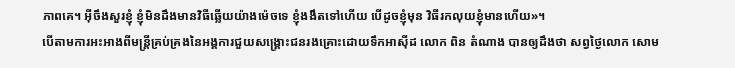ភាពគេ។ អ៊ីចឹងសួរខ្ញុំ ខ្ញុំមិនដឹងមានវិធីឆ្លើយយ៉ាងម៉េចទេ ខ្ញុំងងឹតទៅហើយ បើដូចខ្ញុំមុន វិធីរកលុយខ្ញុំមានហើយ»។
បើតាមការអះអាងពីមន្ត្រីគ្រប់គ្រងនៃអង្គការជួយសង្រ្គោះជនរងគ្រោះដោយទឹកអាស៊ីដ លោក ពិន តំណាង បានឲ្យដឹងថា សព្វថ្ងៃលោក សោម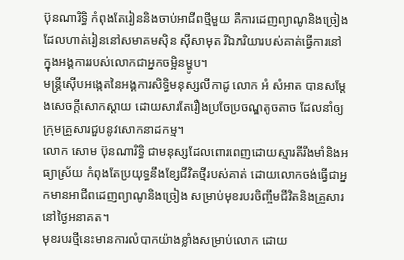ប៊ុនណារិទ្ធិ កំពុងតែរៀននិងចាប់អាជីពថ្មីមួយ គឺការដេញព្យាណូនិងច្រៀង ដែលហាត់រៀននៅសមាគមស៊ិន ស៊ីសាមុត រីឯភរិយារបស់គាត់ធ្វើការនៅក្នុងអង្គការរបស់លោកជាអ្នកចម្អិនម្ហូប។
មន្ត្រីស៊ើបអង្កេតនៃអង្គការសិទ្ធិមនុស្សលីកាដូ លោក អំ សំអាត បានសម្ដែងសេចក្តីសោកស្តាយ ដោយសារតែរឿងប្រចែប្រចណ្ឌតូចតាច ដែលនាំឲ្យក្រុមគ្រួសារជួបនូវសោកនាដកម្ម។
លោក សោម ប៊ុនណារិទ្ធិ ជាមនុស្សដែលពោរពេញដោយស្មារតីរឹងមាំនិងអធ្យាស្រ័យ កំពុងតែប្រយុទ្ធនឹងខ្សែជីវិតថ្មីរបស់គាត់ ដោយលោកចង់ធ្វើជាអ្នកមានអាជីពដេញព្យាណូនិងច្រៀង សម្រាប់មុខរបរចិញ្ចឹមជីវិតនិងគ្រួសារនៅថ្ងៃអនាគត។
មុខរបរថ្មីនេះមានការលំបាកយ៉ាងខ្លាំងសម្រាប់លោក ដោយ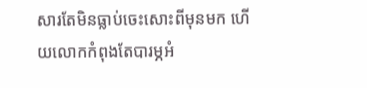សារតែមិនធ្លាប់ចេះសោះពីមុនមក ហើយលោកកំពុងតែបារម្ភអំ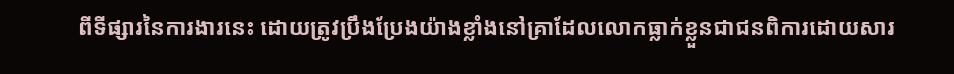ពីទីផ្សារនៃការងារនេះ ដោយត្រូវប្រឹងប្រែងយ៉ាងខ្លាំងនៅគ្រាដែលលោកធ្លាក់ខ្លួនជាជនពិការដោយសារ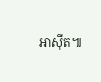អាស៊ីត៕